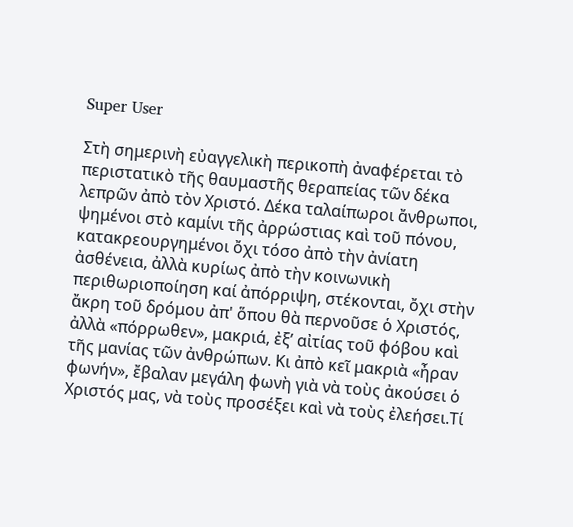Super User

Στὴ σημερινὴ εὐαγγελικὴ περικοπὴ ἀναφέρεται τὸ περιστατικὸ τῆς θαυμαστῆς θεραπείας τῶν δέκα λεπρῶν ἀπὸ τὸν Χριστό. Δέκα ταλαίπωροι ἄνθρωποι, ψημένοι στὸ καμίνι τῆς ἀρρώστιας καὶ τοῦ πόνου, κατακρεουργημένοι ὄχι τόσο ἀπὸ τὴν ἀνίατη ἀσθένεια, ἀλλὰ κυρίως ἀπὸ τὴν κοινωνικὴ περιθωριοποίηση καί ἀπόρριψη, στέκονται, ὄχι στὴν ἄκρη τοῦ δρόμου ἀπ' ὅπου θὰ περνοῦσε ὁ Χριστός, ἀλλὰ «πόρρωθεν», μακριά, ἐξ’ αἰτίας τοῦ φόβου καὶ τῆς μανίας τῶν ἀνθρώπων. Κι ἀπὸ κεῖ μακριὰ «ἦραν φωνήν», ἔβαλαν μεγάλη φωνὴ γιὰ νὰ τοὺς ἀκούσει ὁ Χριστός μας, νὰ τοὺς προσέξει καὶ νὰ τοὺς ἐλεήσει.Τί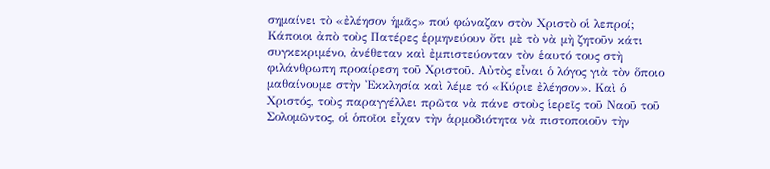σημαίνει τὸ «ἐλέησον ἡμᾶς» πού φώναζαν στὸν Χριστὸ οἱ λεπροί; Κάποιοι ἀπὸ τοὺς Πατέρες ἑρμηνεύουν ὄτι μὲ τὸ νὰ μὴ ζητοῦν κάτι συγκεκριμένο, ἀνέθεταν καὶ ἐμπιστεύονταν τὸν ἑαυτό τους στὴ φιλάνθρωπη προαίρεση τοῦ Χριστοῦ. Αὐτὸς εἶναι ὁ λόγος γιὰ τὸν ὅποιο μαθαίνουμε στὴν Ἐκκλησία καὶ λέμε τό «Κύριε ἐλέησον». Καὶ ὁ Χριστός, τοὺς παραγγέλλει πρῶτα νὰ πάνε στοὺς ἱερεῖς τοῦ Ναοῦ τοῦ Σολομῶντος, οἱ ὁποῖοι εἶχαν τὴν ἁρμοδιότητα νὰ πιστοποιοῦν τὴν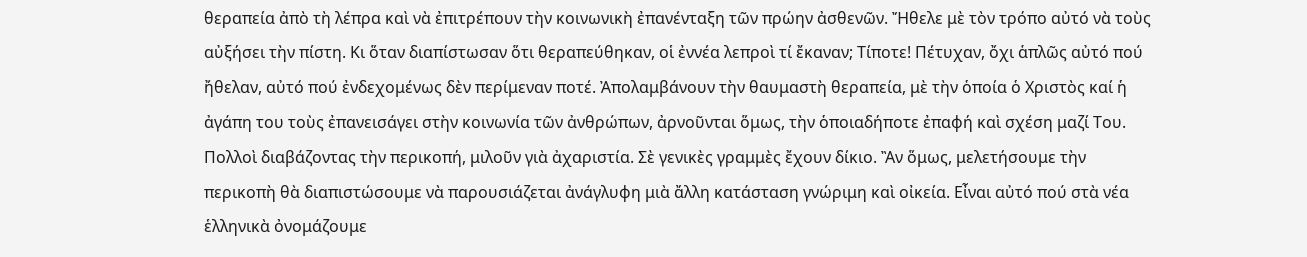θεραπεία ἀπὸ τὴ λέπρα καὶ νὰ ἐπιτρέπουν τὴν κοινωνικὴ ἐπανένταξη τῶν πρώην ἀσθενῶν. Ἤθελε μὲ τὸν τρόπο αὐτό νὰ τοὺς αὐξήσει τὴν πίστη. Κι ὅταν διαπίστωσαν ὅτι θεραπεύθηκαν, οἱ ἐννέα λεπροὶ τί ἔκαναν; Τίποτε! Πέτυχαν, ὄχι ἁπλῶς αὐτό πού ἤθελαν, αὐτό πού ἐνδεχομένως δὲν περίμεναν ποτέ. Ἀπολαμβάνουν τὴν θαυμαστὴ θεραπεία, μὲ τὴν ὁποία ὁ Χριστὸς καί ἡ ἀγάπη του τοὺς ἐπανεισάγει στὴν κοινωνία τῶν ἀνθρώπων, ἀρνοῦνται ὅμως, τὴν ὁποιαδήποτε ἐπαφή καὶ σχέση μαζί Του. Πολλοὶ διαβάζοντας τὴν περικοπή, μιλοῦν γιὰ ἀχαριστία. Σὲ γενικὲς γραμμὲς ἔχουν δίκιο. Ἂν ὅμως, μελετήσουμε τὴν περικοπὴ θὰ διαπιστώσουμε νὰ παρουσιάζεται ἀνάγλυφη μιὰ ἄλλη κατάσταση γνώριμη καὶ οἰκεία. Εἶναι αὐτό πού στὰ νέα ἑλληνικὰ ὀνομάζουμε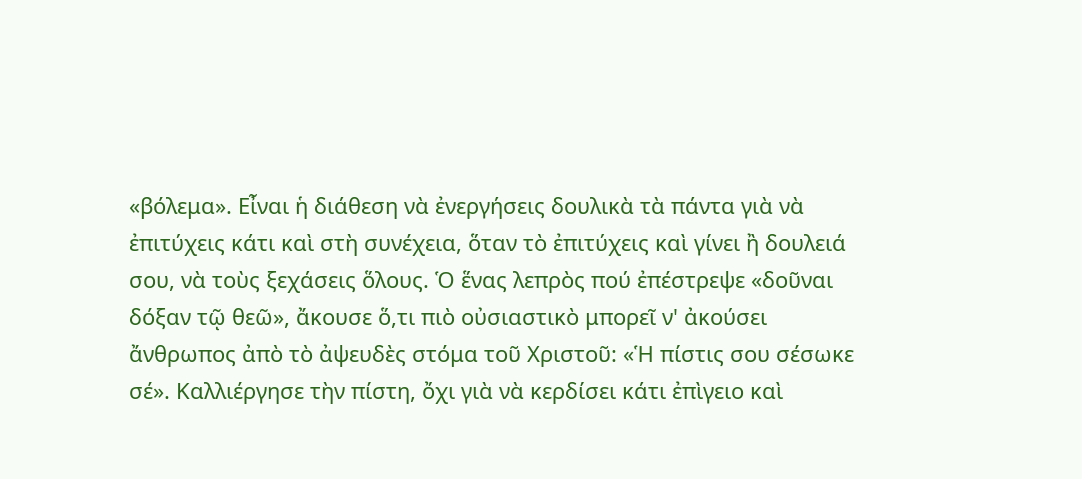«βόλεμα». Εἶναι ἡ διάθεση νὰ ἐνεργήσεις δουλικὰ τὰ πάντα γιὰ νὰ ἐπιτύχεις κάτι καὶ στὴ συνέχεια, ὅταν τὸ ἐπιτύχεις καὶ γίνει ἢ δουλειά σου, νὰ τοὺς ξεχάσεις ὅλους. Ὁ ἕνας λεπρὸς πού ἐπέστρεψε «δοῦναι δόξαν τῷ θεῶ», ἄκουσε ὅ,τι πιὸ οὐσιαστικὸ μπορεῖ ν' ἀκούσει ἄνθρωπος ἀπὸ τὸ ἀψευδὲς στόμα τοῦ Χριστοῦ: «Ἡ πίστις σου σέσωκε σέ». Καλλιέργησε τὴν πίστη, ὄχι γιὰ νὰ κερδίσει κάτι ἐπὶγειο καὶ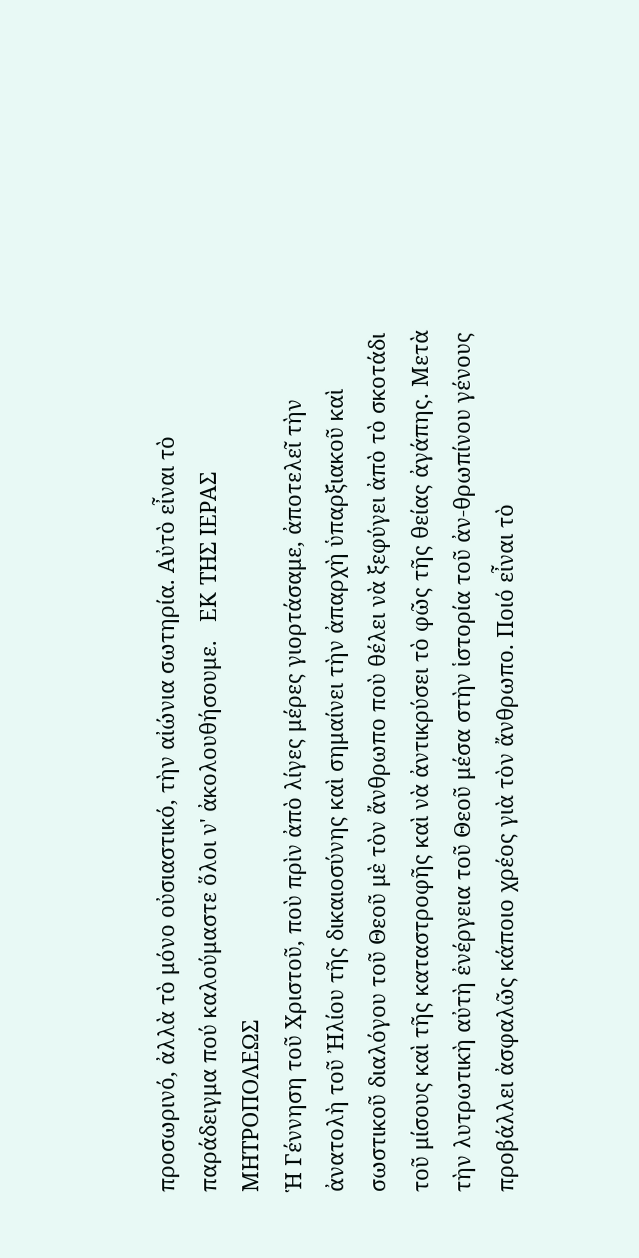προσωρινό, ἀλλὰ τὸ μόνο οὐσιαστικό, τὴν αἰώνια σωτηρία. Αὐτὸ εἶναι τὸ παράδειγμα πού καλούμαστε ὅλοι ν' ἀκολουθήσουμε.   ΕΚ ΤΗΣ ΙΕΡΑΣ ΜΗΤΡΟΠΟΛΕΩΣ
Ἡ Γέννηση τοῦ Χριστοῦ, ποὺ πρὶν ἀπὸ λίγες μέρες γιορτάσαμε, ἀποτελεῖ τὴν ἀνατολὴ τοῦ Ἠλίου τῆς δικαιοσύνης καὶ σημαίνει τὴν ἀπαρχὴ ὑπαρξιακοῦ καὶ σωστικοῦ διαλόγου τοῦ Θεοῦ μὲ τὸν ἄνθρωπο ποὺ θέλει νὰ ξεφύγει ἀπὸ τὸ σκοτάδι τοῦ μίσους καὶ τῆς καταστροφῆς καὶ νὰ ἀντικρύσει τὸ φῶς τῆς θείας ἀγάπης. Μετὰ τὴν λυτρωτικὴ αὐτὴ ἐνέργεια τοῦ Θεοῦ μέσα στὴν ἱστορία τοῦ ἀν-θρωπίνου γένους προβάλλει ἀσφαλῶς κάποιο χρέος γιὰ τὸν ἄνθρωπο. Ποιό εἶναι τὸ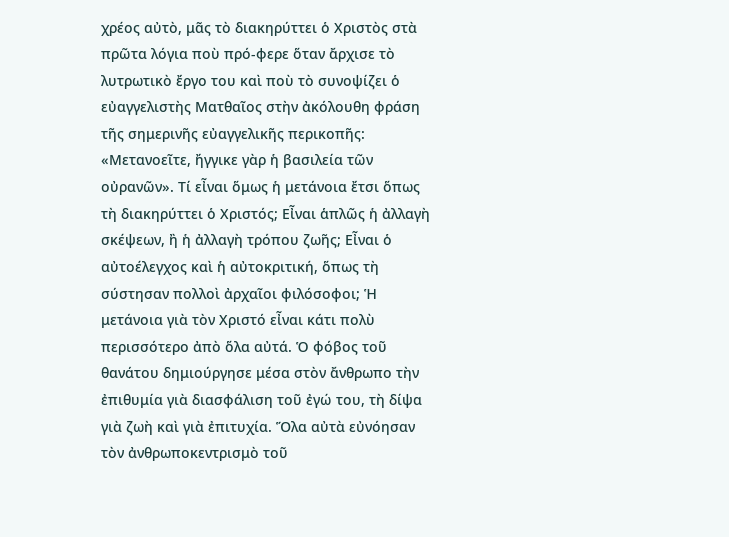χρέος αὐτὸ, μᾶς τὸ διακηρύττει ὁ Χριστὸς στὰ πρῶτα λόγια ποὺ πρό-φερε ὅταν ἄρχισε τὸ λυτρωτικὸ ἔργο του καὶ ποὺ τὸ συνοψίζει ὁ εὐαγγελιστὴς Ματθαῖος στὴν ἀκόλουθη φράση τῆς σημερινῆς εὐαγγελικῆς περικοπῆς: «Μετανοεῖτε, ἤγγικε γὰρ ἡ βασιλεία τῶν οὐρανῶν». Τί εἶναι ὅμως ἡ μετάνοια ἔτσι ὅπως τὴ διακηρύττει ὁ Χριστός; Εἶναι ἁπλῶς ἡ ἀλλαγὴ σκέψεων, ἢ ἡ ἀλλαγὴ τρόπου ζωῆς; Εἶναι ὁ αὐτοέλεγχος καὶ ἡ αὐτοκριτική, ὅπως τὴ σύστησαν πολλοὶ ἀρχαῖοι φιλόσοφοι; Ἡ μετάνοια γιὰ τὸν Χριστό εἶναι κάτι πολὺ περισσότερο ἀπὸ ὅλα αὐτά. Ὁ φόβος τοῦ θανάτου δημιούργησε μέσα στὸν ἄνθρωπο τὴν ἐπιθυμία γιὰ διασφάλιση τοῦ ἐγώ του, τὴ δίψα γιὰ ζωὴ καὶ γιὰ ἐπιτυχία. Ὅλα αὐτὰ εὐνόησαν τὸν ἀνθρωποκεντρισμὸ τοῦ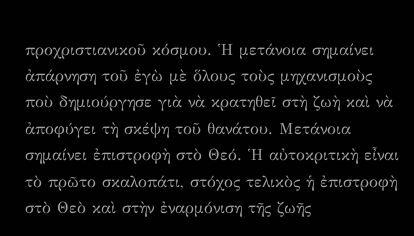προχριστιανικοῦ κόσμου. Ἡ μετάνοια σημαίνει ἀπάρνηση τοῦ ἐγὼ μὲ ὅλους τοὺς μηχανισμοὺς ποὺ δημιούργησε γιὰ νὰ κρατηθεῖ στὴ ζωὴ καὶ νὰ ἀποφύγει τὴ σκέψη τοῦ θανάτου. Μετάνοια σημαίνει ἐπιστροφὴ στὸ Θεό. Ἡ αὐτοκριτικὴ εἶναι τὸ πρῶτο σκαλοπάτι, στόχος τελικὸς ἡ ἐπιστροφὴ στὸ Θεὸ καὶ στὴν ἐναρμόνιση τῆς ζωῆς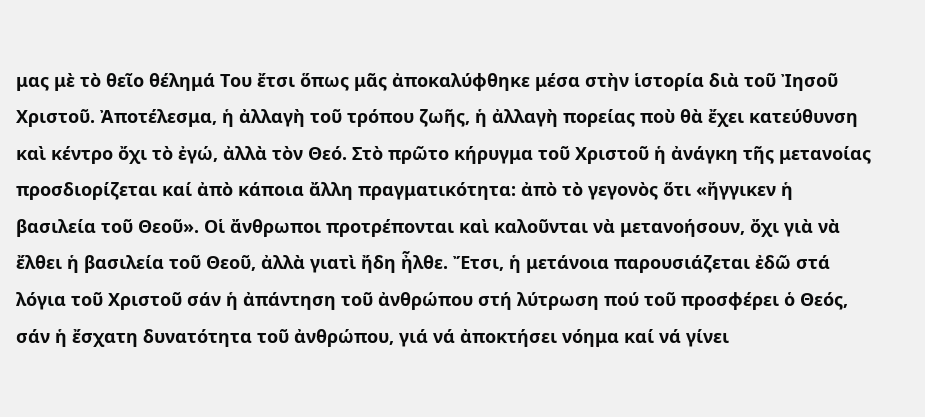μας μὲ τὸ θεῖο θέλημά Του ἔτσι ὅπως μᾶς ἀποκαλύφθηκε μέσα στὴν ἱστορία διὰ τοῦ Ἰησοῦ Χριστοῦ. Ἀποτέλεσμα, ἡ ἀλλαγὴ τοῦ τρόπου ζωῆς, ἡ ἀλλαγὴ πορείας ποὺ θὰ ἔχει κατεύθυνση καὶ κέντρο ὄχι τὸ ἐγώ, ἀλλὰ τὸν Θεό. Στὸ πρῶτο κήρυγμα τοῦ Χριστοῦ ἡ ἀνάγκη τῆς μετανοίας προσδιορίζεται καί ἀπὸ κάποια ἄλλη πραγματικότητα: ἀπὸ τὸ γεγονὸς ὅτι «ἤγγικεν ἡ βασιλεία τοῦ Θεοῦ». Οἱ ἄνθρωποι προτρέπονται καὶ καλοῦνται νὰ μετανοήσουν, ὄχι γιὰ νὰ ἔλθει ἡ βασιλεία τοῦ Θεοῦ, ἀλλὰ γιατὶ ἤδη ἦλθε. Ἔτσι, ἡ μετάνοια παρουσιάζεται ἐδῶ στά λόγια τοῦ Χριστοῦ σάν ἡ ἀπάντηση τοῦ ἀνθρώπου στή λύτρωση πού τοῦ προσφέρει ὁ Θεός, σάν ἡ ἔσχατη δυνατότητα τοῦ ἀνθρώπου, γιά νά ἀποκτήσει νόημα καί νά γίνει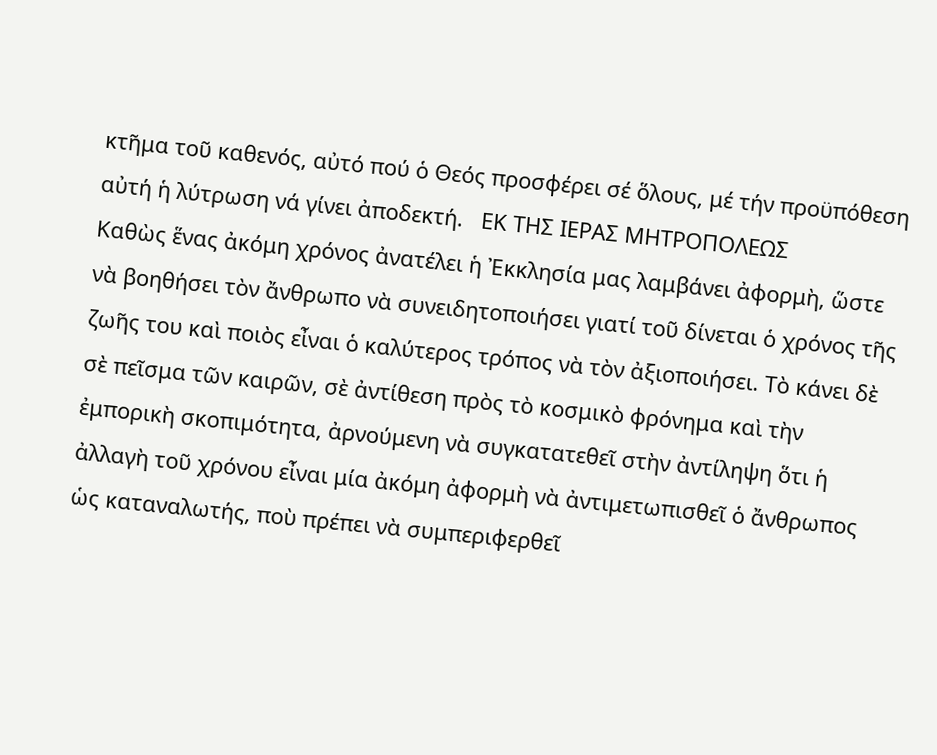κτῆμα τοῦ καθενός, αὐτό πού ὁ Θεός προσφέρει σέ ὅλους, μέ τήν προϋπόθεση αὐτή ἡ λύτρωση νά γίνει ἀποδεκτή.   ΕΚ ΤΗΣ ΙΕΡΑΣ ΜΗΤΡΟΠΟΛΕΩΣ
Καθὼς ἕνας ἀκόμη χρόνος ἀνατέλει ἡ Ἐκκλησία μας λαμβάνει ἀφορμὴ, ὥστε νὰ βοηθήσει τὸν ἄνθρωπο νὰ συνειδητοποιήσει γιατί τοῦ δίνεται ὁ χρόνος τῆς ζωῆς του καὶ ποιὸς εἶναι ὁ καλύτερος τρόπος νὰ τὸν ἀξιοποιήσει. Τὸ κάνει δὲ σὲ πεῖσμα τῶν καιρῶν, σὲ ἀντίθεση πρὸς τὸ κοσμικὸ φρόνημα καὶ τὴν ἐμπορικὴ σκοπιμότητα, ἀρνούμενη νὰ συγκατατεθεῖ στὴν ἀντίληψη ὅτι ἡ ἀλλαγὴ τοῦ χρόνου εἶναι μία ἀκόμη ἀφορμὴ νὰ ἀντιμετωπισθεῖ ὁ ἄνθρωπος ὡς καταναλωτής, ποὺ πρέπει νὰ συμπεριφερθεῖ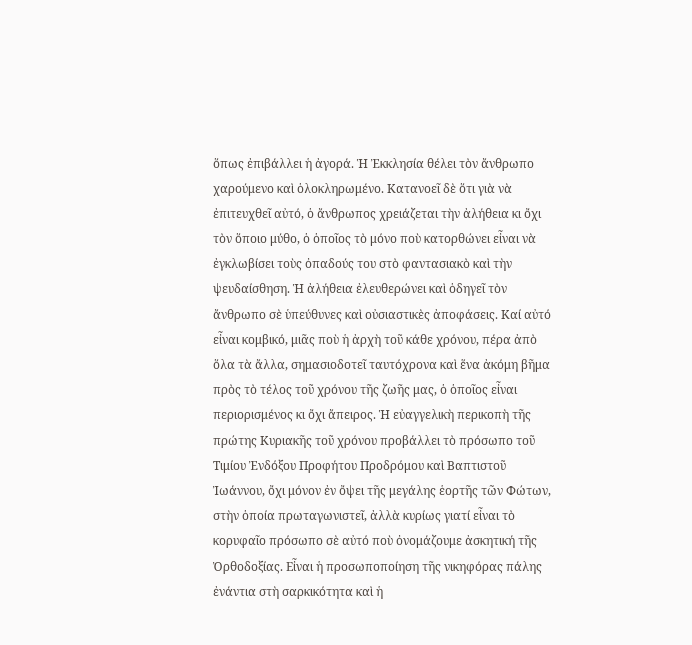ὅπως ἐπιβάλλει ἡ ἀγορά. Ἡ Ἐκκλησία θέλει τὸν ἄνθρωπο χαρούμενο καὶ ὁλοκληρωμένο. Κατανοεῖ δὲ ὅτι γιὰ νὰ ἐπιτευχθεῖ αὐτό, ὁ ἄνθρωπος χρειάζεται τὴν ἀλήθεια κι ὄχι τὸν ὅποιο μύθο, ὁ ὁποῖος τὸ μόνο ποὺ κατορθώνει εἶναι νὰ ἐγκλωβίσει τοὺς ὀπαδούς του στὸ φαντασιακὸ καὶ τὴν ψευδαίσθηση. Ἡ ἀλήθεια ἐλευθερώνει καὶ ὁδηγεῖ τὸν ἄνθρωπο σὲ ὑπεύθυνες καὶ οὐσιαστικὲς ἀποφάσεις. Καί αὐτό εἶναι κομβικό, μιᾶς ποὺ ἡ ἀρχὴ τοῦ κάθε χρόνου, πέρα ἀπὸ ὅλα τὰ ἄλλα, σημασιοδοτεῖ ταυτόχρονα καὶ ἕνα ἀκόμη βῆμα πρὸς τὸ τέλος τοῦ χρόνου τῆς ζωῆς μας, ὁ ὁποῖος εἶναι περιορισμένος κι ὄχι ἄπειρος. Ἡ εὐαγγελικὴ περικοπὴ τῆς πρώτης Κυριακῆς τοῦ χρόνου προβάλλει τὸ πρόσωπο τοῦ Τιμίου Ἐνδόξου Προφήτου Προδρόμου καὶ Βαπτιστοῦ Ἰωάννου, ὄχι μόνον ἐν ὄψει τῆς μεγάλης ἑορτῆς τῶν Φώτων, στὴν ὁποία πρωταγωνιστεῖ, ἀλλὰ κυρίως γιατί εἶναι τὸ κορυφαῖο πρόσωπο σὲ αὐτό ποὺ ὀνομάζουμε ἀσκητική τῆς Ὀρθοδοξίας. Εἶναι ἡ προσωποποίηση τῆς νικηφόρας πάλης ἐνάντια στὴ σαρκικότητα καὶ ἡ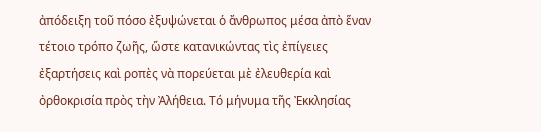ἀπόδειξη τοῦ πόσο ἐξυψώνεται ὁ ἄνθρωπος μέσα ἀπὸ ἕναν τέτοιο τρόπο ζωῆς, ὥστε κατανικώντας τὶς ἐπίγειες ἐξαρτήσεις καὶ ροπὲς νὰ πορεύεται μὲ ἐλευθερία καὶ ὀρθοκρισία πρὸς τὴν Ἀλήθεια. Τό μήνυμα τῆς Ἐκκλησίας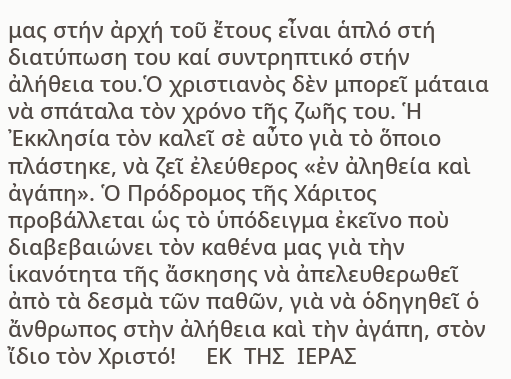μας στήν ἀρχή τοῦ ἔτους εἶναι ἁπλό στή διατύπωση του καί συντρηπτικό στήν ἀλήθεια του.Ὁ χριστιανὸς δὲν μπορεῖ μάταια νὰ σπάταλα τὸν χρόνο τῆς ζωῆς του. Ἡ Ἐκκλησία τὸν καλεῖ σὲ αὖτο γιὰ τὸ ὅποιο πλάστηκε, νὰ ζεῖ ἐλεύθερος «ἐν ἀληθεία καὶ ἀγάπη». Ὁ Πρόδρομος τῆς Χάριτος προβάλλεται ὡς τὸ ὑπόδειγμα ἐκεῖνο ποὺ διαβεβαιώνει τὸν καθένα μας γιὰ τὴν ἱκανότητα τῆς ἄσκησης νὰ ἀπελευθερωθεῖ ἀπὸ τὰ δεσμὰ τῶν παθῶν, γιὰ νὰ ὁδηγηθεῖ ὁ ἄνθρωπος στὴν ἀλήθεια καὶ τὴν ἀγάπη, στὸν ἴδιο τὸν Χριστό!     ΕΚ  ΤΗΣ  ΙΕΡΑΣ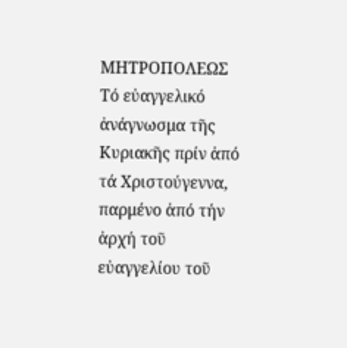ΜΗΤΡΟΠΟΛΕΩΣ
Τό εὐαγγελικό ἀνάγνωσμα τῆς Κυριακῆς πρίν ἀπό τά Χριστούγεννα, παρμένο ἀπό τήν ἀρχή τοῦ εὐαγγελίου τοῦ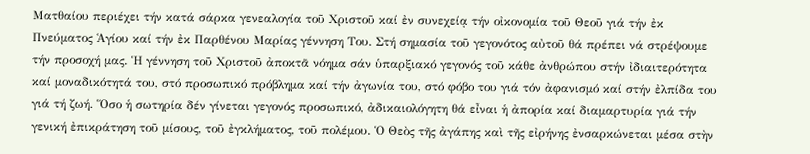Ματθαίου περιέχει τήν κατά σάρκα γενεαλογία τοῦ Χριστοῦ καί ἐν συνεχείᾳ τήν οἰκονομία τοῦ Θεοῦ γιά τήν ἐκ Πνεύματος Ἁγίου καί τήν ἐκ Παρθένου Μαρίας γέννηση Του. Στή σημασία τοῦ γεγονότος αὐτοῦ θά πρέπει νά στρέψουμε τήν προσοχή μας. Ἡ γέννηση τοῦ Χριστοῦ ἀποκτᾶ νόημα σάν ὑπαρξιακό γεγονός τοῦ κάθε ἀνθρώπου στήν ἰδιαιτερότητα καί μοναδικότητά του, στό προσωπικό πρόβλημα καί τήν ἀγωνία του, στό φόβο του γιά τόν ἀφανισμό καί στήν ἐλπίδα του γιά τή ζωή. Ὅσο ἡ σωτηρία δέν γίνεται γεγονός προσωπικό, ἀδικαιολόγητη θά εἶναι ἡ ἀπορία καί διαμαρτυρία γιά τήν γενική ἐπικράτηση τοῦ μίσους, τοῦ ἐγκλήματος, τοῦ πολέμου. Ὁ Θεὸς τῆς ἀγάπης καὶ τῆς εἰρήνης ἐνσαρκώνεται μέσα στὴν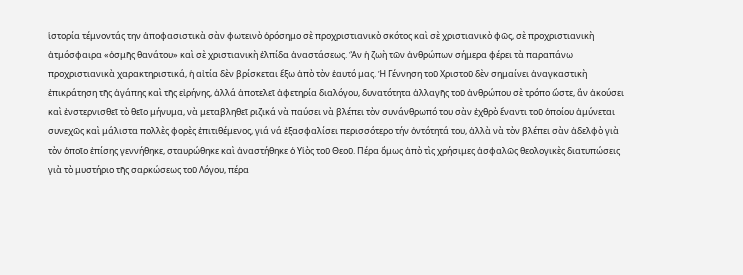ἱστορία τέμνοντάς την ἀποφασιστικὰ σὰν φωτεινὸ ὁρόσημο σὲ προχριστιανικὸ σκότος καὶ σὲ χριστιανικὸ φῶς, σὲ προχριστιανικὴ ἀτμόσφαιρα «ὀσμῆς θανάτου» καὶ σὲ χριστιανικὴ ἐλπίδα ἀναστάσεως. Ἂν ἡ ζωὴ τῶν ἀνθρώπων σήμερα φέρει τὰ παραπάνω προχριστιανικὰ χαρακτηριστικά, ἡ αἰτία δὲν βρίσκεται ἔξω ἀπὸ τὸν ἑαυτό μας. Ἡ Γέννηση τοῦ Χριστοῦ δὲν σημαίνει ἀναγκαστικὴ ἐπικράτηση τῆς ἀγάπης καὶ τῆς εἰρήνης, ἀλλά ἀποτελεῖ ἀφετηρία διαλόγου, δυνατότητα ἀλλαγῆς τοῦ ἀνθρώπου σὲ τρόπο ὥστε, ἂν ἀκούσει καὶ ἐνστερνισθεῖ τὸ θεῖο μήνυμα, νὰ μεταβληθεῖ ριζικά νὰ παύσει νὰ βλέπει τὸν συνάνθρωπό του σὰν ἐχθρὸ ἔναντι τοῦ ὁποίου ἀμύνεται συνεχῶς καὶ μάλιστα πολλὲς φορὲς ἐπιτιθέμενος, γιά νά ἐξασφαλίσει περισσότερο τήν ὀντότητά του, ἀλλὰ νὰ τὸν βλέπει σὰν ἀδελφὸ γιὰ τὸν ὁποῖο ἐπίσης γεννήθηκε, σταυρώθηκε καὶ ἀναστήθηκε ὁ Υἱὸς τοῦ Θεοῦ. Πέρα ὅμως ἀπὸ τὶς χρήσιμες ἀσφαλῶς θεολογικὲς διατυπώσεις γιὰ τὸ μυστήριο τῆς σαρκώσεως τοῦ Λόγου, πέρα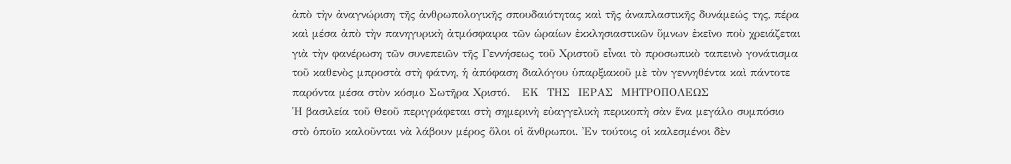ἀπὸ τὴν ἀναγνώριση τῆς ἀνθρωπολογικῆς σπουδαιότητας καὶ τῆς ἀναπλαστικῆς δυνάμεώς της, πέρα καὶ μέσα ἀπὸ τὴν πανηγυρικὴ ἀτμόσφαιρα τῶν ὡραίων ἐκκλησιαστικῶν ὕμνων ἐκεῖνο ποὺ χρειάζεται γιὰ τὴν φανέρωση τῶν συνεπειῶν τῆς Γεννήσεως τοῦ Χριστοῦ εἶναι τὸ προσωπικὸ ταπεινὸ γονάτισμα τοῦ καθενὸς μπροστὰ στὴ φάτνη, ἡ ἀπόφαση διαλόγου ὑπαρξιακοῦ μὲ τὸν γεννηθέντα καὶ πάντοτε παρόντα μέσα στὸν κόσμο Σωτῆρα Χριστό.   ΕΚ  ΤΗΣ  ΙΕΡΑΣ  ΜΗΤΡΟΠΟΛΕΩΣ
Ἡ βασιλεία τοῦ Θεοῦ περιγράφεται στὴ σημερινὴ εὐαγγελικὴ περικοπὴ σὰν ἕνα μεγάλο συμπόσιο στὸ ὁποῖο καλοῦνται νὰ λάβουν μέρος ὅλοι οἱ ἄνθρωποι. Ἐν τούτοις οἱ καλεσμένοι δὲν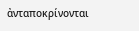ἀνταποκρίνονται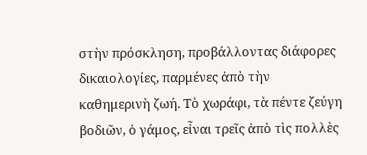στὴν πρόσκληση, προβάλλοντας διάφορες δικαιολογίες, παρμένες ἀπὸ τὴν καθημερινὴ ζωή. Τὸ χωράφι, τὰ πέντε ζεύγη βοδιῶν, ὁ γάμος, εἶναι τρεῖς ἀπὸ τὶς πολλὲς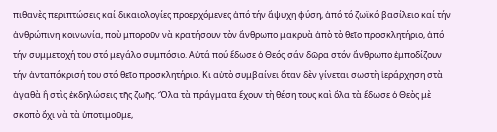πιθανὲς περιπτώσεις καί δικαιολογίες προερχόμενες ἀπό τήν ἄψυχη φύση, ἀπό τό ζωϊκό βασίλειο καί τήν ἀνθρώπινη κοινωνία, ποὺ μποροῦν νὰ κρατήσουν τὸν ἄνθρωπο μακρυὰ ἀπὸ τὸ θεῖο προσκλητήριο, ἀπό τήν συμμετοχή του στό μεγάλο συμπόσιο. Αὐτά πού ἔδωσε ὁ Θεός σάν δῶρα στόν ἄνθρωπο ἐμποδίζουν τήν ἀνταπόκρισή του στό θεῖο προσκλητήριο. Κι αὐτὸ συμβαίνει ὅταν δὲν γίνεται σωστὴ ἱεράρχηση στὰ ἀγαθὰ ἢ στὶς ἐκδηλώσεις τῆς ζωῆς. Ὅλα τὰ πράγματα ἔχουν τὴ θέση τους καὶ ὅλα τὰ ἔδωσε ὁ Θεὸς μὲ σκοπὸ ὄχι νὰ τὰ ὑποτιμοῦμε,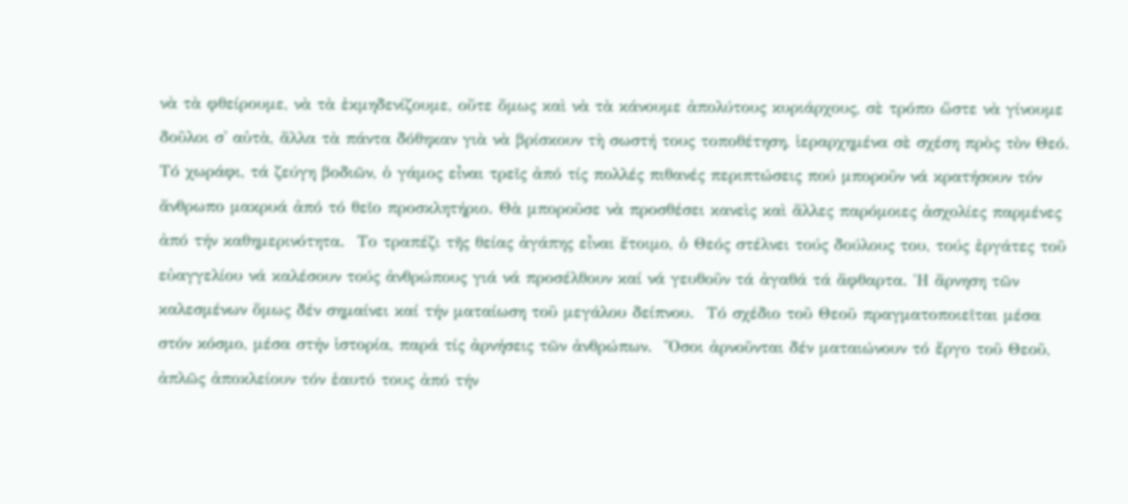νὰ τὰ φθείρουμε, νὰ τὰ ἐκμηδενίζουμε, οὔτε ὅμως καὶ νὰ τὰ κάνουμε ἀπολύτους κυριάρχους, σὲ τρόπο ὥστε νὰ γίνουμε δοῦλοι σ' αὐτὰ, ἄλλα τὰ πάντα δόθηκαν γιὰ νὰ βρίσκουν τὴ σωστή τους τοποθέτηση, ἱεραρχημένα σὲ σχέση πρὸς τὸν Θεό.  Τό χωράφι, τά ζεύγη βοδιῶν, ὁ γάμος εἶναι τρεῖς ἀπό τίς πολλές πιθανές περιπτώσεις πού μποροῦν νά κρατήσουν τόν ἄνθρωπο μακρυά ἀπό τό θεῖο προσκλητήριο. Θὰ μποροῦσε νὰ προσθέσει κανεὶς καὶ ἄλλες παρόμοιες ἀσχολίες παρμένες ἀπό τήν καθημερινότητα.  Το τραπέζι τῆς θείας ἀγάπης εἶναι ἔτοιμο, ὁ Θεός στέλνει τούς δούλους του, τούς ἐργάτες τοῦ εὐαγγελίου νά καλέσουν τούς ἀνθρώπους γιά νά προσέλθουν καί νά γευθοῦν τά ἀγαθά τά ἄφθαρτα. Ἡ ἄρνηση τῶν καλεσμένων ὅμως δέν σημαίνει καί τήν ματαίωση τοῦ μεγάλου δείπνου.  Τό σχέδιο τοῦ Θεοῦ πραγματοποιεῖται μέσα στόν κόσμο, μέσα στήν ἱστορία, παρά τίς ἀρνήσεις τῶν ἀνθρώπων.  Ὅσοι ἀρνοῦνται δέν ματαιώνουν τό ἔργο τοῦ Θεοῦ, ἀπλῶς ἀποκλείουν τόν ἑαυτό τους ἀπό τήν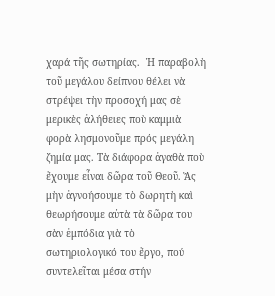χαρά τῆς σωτηρίας.  Ἡ παραβολὴ τοῦ μεγάλου δείπνου θέλει νὰ στρέψει τὴν προσοχή μας σὲ μερικὲς ἀλήθειες ποὺ καμμιὰ φορὰ λησμονοῦμε πρός μεγάλη ζημία μας. Τὰ διάφορα ἀγαθὰ ποὺ ἔχουμε εἶναι δῶρα τοῦ Θεοῦ. Ἄς μὴν ἀγνοήσουμε τὸ δωρητὴ καὶ θεωρήσουμε αὐτὰ τὰ δῶρα του σὰν ἐμπόδια γιὰ τὸ σωτηριολογικό του ἔργο, πού συντελεῖται μέσα στήν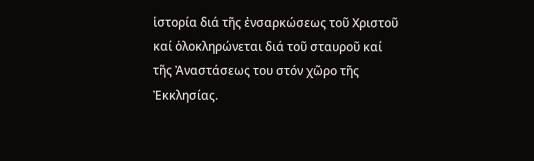ἱστορία διά τῆς ἐνσαρκώσεως τοῦ Χριστοῦ καί ὁλοκληρώνεται διά τοῦ σταυροῦ καί τῆς Ἀναστάσεως του στόν χῶρο τῆς Ἐκκλησίας.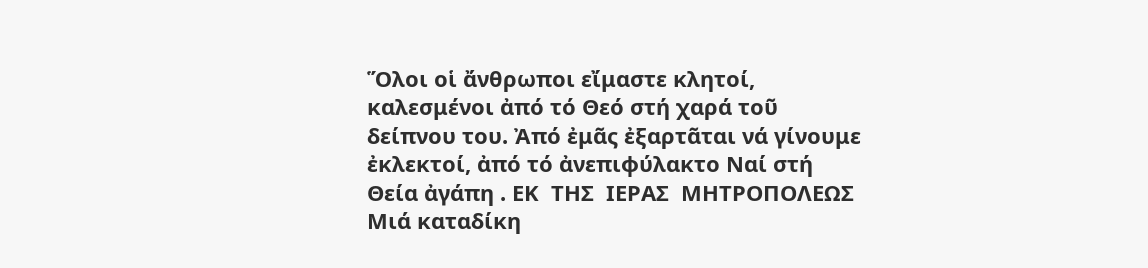Ὅλοι οἱ ἄνθρωποι εἴμαστε κλητοί, καλεσμένοι ἀπό τό Θεό στή χαρά τοῦ δείπνου του. Ἀπό ἐμᾶς ἐξαρτᾶται νά γίνουμε ἐκλεκτοί, ἀπό τό ἀνεπιφύλακτο Ναί στή Θεία ἀγάπη . ΕΚ  ΤΗΣ  ΙΕΡΑΣ  ΜΗΤΡΟΠΟΛΕΩΣ
Μιά καταδίκη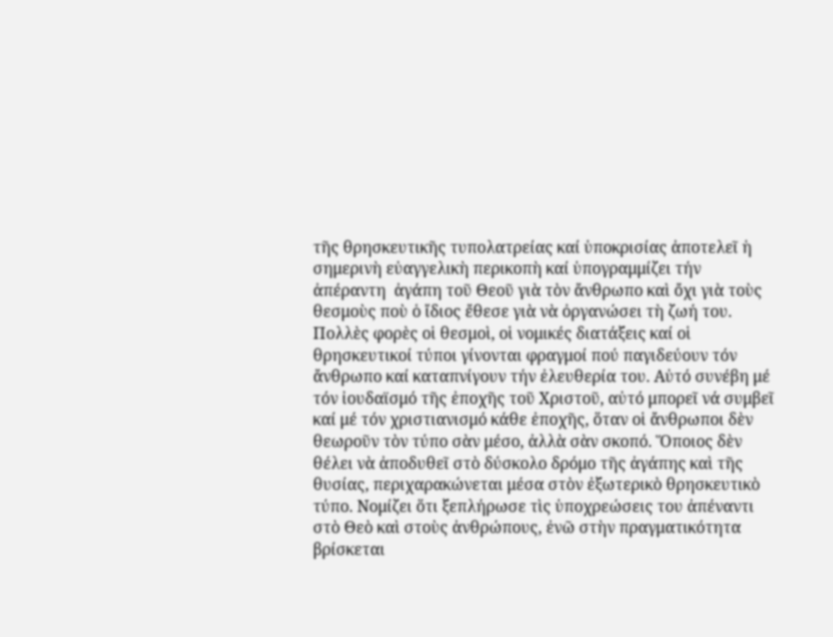τῆς θρησκευτικῆς τυπολατρείας καί ὑποκρισίας ἀποτελεῖ ἡ σημερινὴ εὐαγγελικὴ περικοπὴ καί ὑπογραμμίζει τήν ἀπέραντη  ἀγάπη τοῦ Θεοῦ γιὰ τὸν ἄνθρωπο καὶ ὄχι γιὰ τοὺς θεσμοὺς ποὺ ὁ ἴδιος ἔθεσε γιὰ νὰ ὀργανώσει τὴ ζωή του. Πολλὲς φορὲς οἱ θεσμοὶ, οἱ νομικές διατάξεις καί οἱ θρησκευτικοί τύποι γίνονται φραγμοί πού παγιδεύουν τόν ἄνθρωπο καί καταπνίγουν τήν ἐλευθερία του. Αὐτό συνέβη μέ τόν ἰουδαϊσμό τῆς ἐποχῆς τοῦ Χριστοῦ, αὐτό μπορεῖ νά συμβεῖ καί μέ τόν χριστιανισμό κάθε ἐποχῆς, ὅταν οἱ ἄνθρωποι δὲν θεωροῦν τὸν τύπο σὰν μέσο, ἀλλὰ σὰν σκοπό. Ὅποιος δὲν θέλει νὰ ἀποδυθεῖ στὸ δύσκολο δρόμο τῆς ἀγάπης καὶ τῆς θυσίας, περιχαρακώνεται μέσα στὸν ἐξωτερικὸ θρησκευτικὸ τύπο. Νομίζει ὅτι ξεπλήρωσε τὶς ὑποχρεώσεις του ἀπέναντι στὸ Θεὸ καὶ στοὺς ἀνθρώπους, ἐνῶ στὴν πραγματικότητα βρίσκεται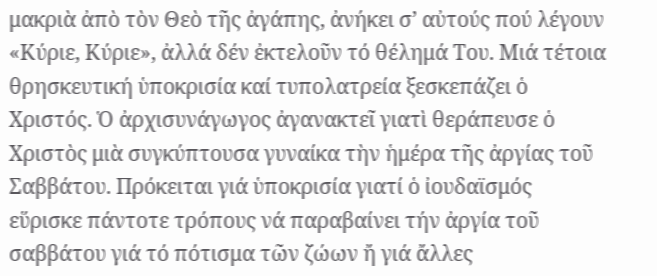μακριὰ ἀπὸ τὸν Θεὸ τῆς ἀγάπης, ἀνήκει σ’ αὐτούς πού λέγουν «Κύριε, Κύριε», ἀλλά δέν ἐκτελοῦν τό θέλημά Του. Μιά τέτοια θρησκευτική ὑποκρισία καί τυπολατρεία ξεσκεπάζει ὁ Χριστός. Ὁ ἀρχισυνάγωγος ἀγανακτεῖ γιατὶ θεράπευσε ὁ Χριστὸς μιὰ συγκύπτουσα γυναίκα τὴν ἡμέρα τῆς ἀργίας τοῦ Σαββάτου. Πρόκειται γιά ὑποκρισία γιατί ὁ ἰουδαϊσμός εὕρισκε πάντοτε τρόπους νά παραβαίνει τήν ἀργία τοῦ σαββάτου γιά τό πότισμα τῶν ζώων ἤ γιά ἄλλες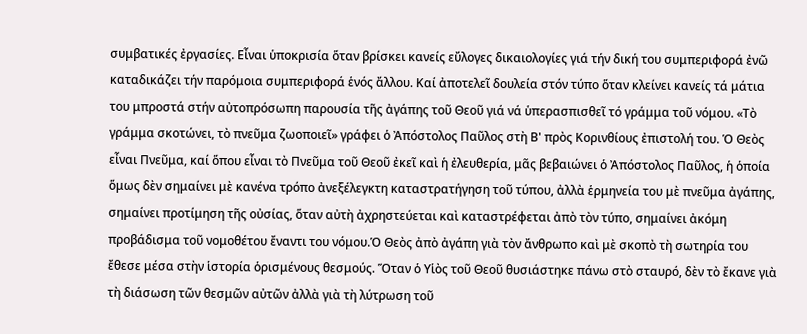συμβατικές ἐργασίες. Εἶναι ὑποκρισία ὅταν βρίσκει κανείς εὔλογες δικαιολογίες γιά τήν δική του συμπεριφορά ἐνῶ καταδικάζει τήν παρόμοια συμπεριφορά ἑνός ἄλλου. Καί ἀποτελεῖ δουλεία στόν τύπο ὅταν κλείνει κανείς τά μάτια του μπροστά στήν αὐτοπρόσωπη παρουσία τῆς ἀγάπης τοῦ Θεοῦ γιά νά ὑπερασπισθεῖ τό γράμμα τοῦ νόμου. «Τὸ γράμμα σκοτώνει, τὸ πνεῦμα ζωοποιεῖ» γράφει ὁ Ἀπόστολος Παῦλος στὴ Β' πρὸς Κορινθίους ἐπιστολή του. Ὁ Θεὸς εἶναι Πνεῦμα, καί ὅπου εἶναι τὸ Πνεῦμα τοῦ Θεοῦ ἐκεῖ καὶ ἡ ἐλευθερία, μᾶς βεβαιώνει ὁ Ἀπόστολος Παῦλος, ἡ ὁποία ὅμως δὲν σημαίνει μὲ κανένα τρόπο ἀνεξέλεγκτη καταστρατήγηση τοῦ τύπου, ἀλλὰ ἑρμηνεία του μὲ πνεῦμα ἀγάπης, σημαίνει προτίμηση τῆς οὐσίας, ὅταν αὐτὴ ἀχρηστεύεται καὶ καταστρέφεται ἀπὸ τὸν τύπο, σημαίνει ἀκόμη προβάδισμα τοῦ νομοθέτου ἔναντι του νόμου.Ὁ Θεὸς ἀπὸ ἀγάπη γιὰ τὸν ἄνθρωπο καὶ μὲ σκοπὸ τὴ σωτηρία του ἔθεσε μέσα στὴν ἱστορία ὁρισμένους θεσμούς. Ὅταν ὁ Υἱὸς τοῦ Θεοῦ θυσιάστηκε πάνω στὸ σταυρό, δὲν τὸ ἔκανε γιὰ τὴ διάσωση τῶν θεσμῶν αὐτῶν ἀλλὰ γιὰ τὴ λύτρωση τοῦ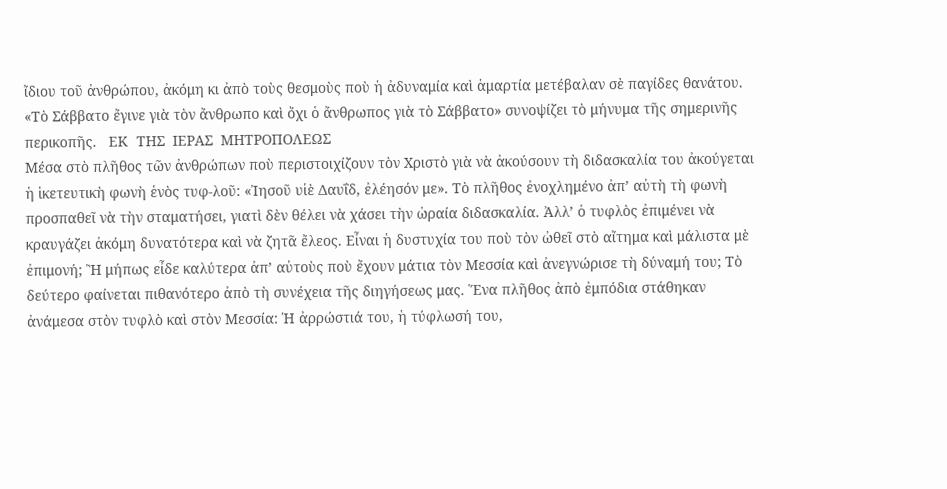ἴδιου τοῦ ἀνθρώπου, ἀκόμη κι ἀπὸ τοὺς θεσμοὺς ποὺ ἡ ἀδυναμία καὶ ἁμαρτία μετέβαλαν σὲ παγίδες θανάτου. «Τὸ Σάββατο ἔγινε γιὰ τὸν ἄνθρωπο καὶ ὄχι ὁ ἄνθρωπος γιὰ τὸ Σάββατο» συνοψίζει τὸ μήνυμα τῆς σημερινῆς περικοπῆς.   ΕΚ  ΤΗΣ  ΙΕΡΑΣ  ΜΗΤΡΟΠΟΛΕΩΣ
Μέσα στὸ πλῆθος τῶν ἀνθρώπων ποὺ περιστοιχίζουν τὸν Χριστὸ γιὰ νὰ ἀκούσουν τὴ διδασκαλία του ἀκούγεται ἡ ἱκετευτικὴ φωνὴ ἑνὸς τυφ-λοῦ: «Ἰησοῦ υἱὲ Δαυΐδ, ἐλέησόν με». Τὸ πλῆθος ἐνοχλημένο ἀπ’ αὐτὴ τὴ φωνὴ προσπαθεῖ νὰ τὴν σταματήσει, γιατὶ δὲν θέλει νὰ χάσει τὴν ὡραία διδασκαλία. Ἀλλ’ ὁ τυφλὸς ἐπιμένει νὰ κραυγάζει ἀκόμη δυνατότερα καὶ νὰ ζητᾶ ἔλεος. Εἶναι ἡ δυστυχία του ποὺ τὸν ὠθεῖ στὸ αἴτημα καὶ μάλιστα μὲ ἐπιμονή; Ἢ μήπως εἶδε καλύτερα ἀπ’ αὐτοὺς ποὺ ἔχουν μάτια τὸν Μεσσία καὶ ἀνεγνώρισε τὴ δύναμή του; Τὸ δεύτερο φαίνεται πιθανότερο ἀπὸ τὴ συνέχεια τῆς διηγήσεως μας. Ἕνα πλῆθος ἀπὸ ἐμπόδια στάθηκαν ἀνάμεσα στὸν τυφλὸ καὶ στὸν Μεσσία: Ἡ ἀρρώστιά του, ἡ τύφλωσή του,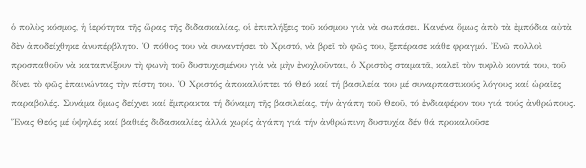ὁ πολὺς κόσμος, ἡ ἱερότητα τῆς ὥρας τῆς διδασκαλίας, οἱ ἐπιπλήξεις τοῦ κόσμου γιὰ νὰ σωπάσει. Κανένα ὅμως ἀπὸ τὰ ἐμπόδια αὐτὰ δὲν ἀποδείχθηκε ἀνυπέρβλητο. Ὁ πόθος του νὰ συναντήσει τὸ Χριστό, νὰ βρεῖ τὸ φῶς του, ξεπέρασε κάθε φραγμό. Ἐνῶ πολλοὶ προσπαθοῦν νὰ καταπνίξουν τὴ φωνὴ τοῦ δυστυχισμένου γιὰ νὰ μὴν ἐνοχλοῦνται, ὁ Χριστὸς σταματᾶ, καλεῖ τὸν τυφλὸ κοντά του, τοῦ δίνει τὸ φῶς ἐπαινώντας τὴν πίστη του. Ὁ Χριστός ἀποκαλύπτει τό Θεό καί τή βασιλεία του μέ συναρπαστικούς λόγους καί ὡραῖες παραβολές. Συνάμα ὅμως δείχνει καί ἔμπρακτα τή δύναμη τῆς βασιλείας, τήν ἀγάπη τοῦ Θεοῦ, τό ἐνδιαφέρον του γιά τούς ἀνθρώπους. Ἕνας Θεός μέ ὑψηλές καί βαθιές διδασκαλίες ἀλλά χωρίς ἀγάπη γιά τήν ἀνθρώπινη δυστυχία δέν θά προκαλοῦσε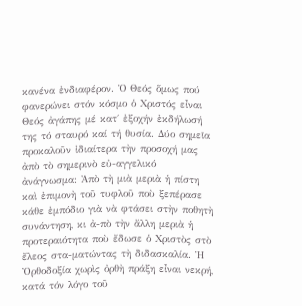κανένα ἐνδιαφέρον. Ὁ Θεός ὅμως πού φανερώνει στόν κόσμο ὁ Χριστός εἶναι Θεός ἀγάπης μέ κατ΄ ἐξοχήν ἐκδήλωσή της τό σταυρό καί τή θυσία. Δύο σημεῖα προκαλοῦν ἰδιαίτερα τὴν προσοχή μας ἀπὸ τὸ σημερινὸ εὐ-αγγελικό ἀνάγνωσμα: Ἀπὸ τὴ μιὰ μεριὰ ἡ πίστη καὶ ἐπιμονὴ τοῦ τυφλοῦ ποὺ ξεπέρασε κάθε ἐμπόδιο γιὰ νὰ φτάσει στὴν ποθητὴ συνάντηση, κι ἀ-πὸ τὴν ἄλλη μεριὰ ἡ προτεραιότητα ποὺ ἔδωσε ὁ Χριστὸς στὸ ἔλεος στα-ματώντας τὴ διδασκαλία. Ἡ Ὀρθοδοξία χωρὶς ὀρθὴ πράξη εἶναι νεκρή, κατά τόν λόγο τοῦ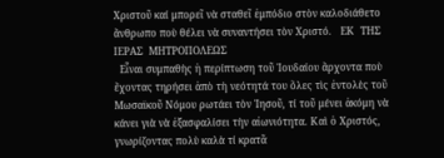Χριστοῦ καί μπορεῖ νὰ σταθεῖ ἐμπόδιο στὸν καλοδιάθετο ἄνθρωπο ποὺ θέλει νὰ συναντήσει τὸν Χριστό.   ΕΚ  ΤΗΣ  ΙΕΡΑΣ  ΜΗΤΡΟΠΟΛΕΩΣ
  Εἶναι συμπαθὴς ἡ περίπτωση τοῦ Ἰουδαίου ἄρχοντα ποὺ ἔχοντας τηρήσει ἀπὸ τὴ νεότητά του ὅλες τὶς ἐντολὲς τοῦ Μωσαϊκοῦ Νόμου ρωτάει τὸν Ἰησοῦ, τί τοῦ μένει ἀκόμη νὰ κάνει γιὰ νὰ ἐξασφαλίσει τὴν αἰωνιότητα. Καὶ ὁ Χριστός, γνωρίζοντας πολὺ καλὰ τί κρατᾶ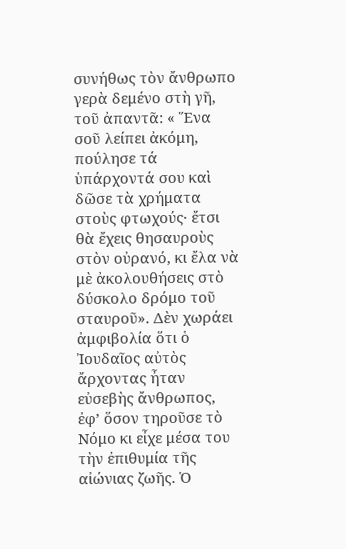συνήθως τὸν ἄνθρωπο γερὰ δεμένο στὴ γῆ, τοῦ ἀπαντᾶ: « Ἕνα σοῦ λείπει ἀκόμη, πούλησε τά ὑπάρχοντά σου καὶ δῶσε τὰ χρήματα στοὺς φτωχούς· ἔτσι θὰ ἔχεις θησαυροὺς στὸν οὐρανό, κι ἔλα νὰ μὲ ἀκολουθήσεις στὸ δύσκολο δρόμο τοῦ σταυροῦ». Δὲν χωράει ἀμφιβολία ὅτι ὁ Ἰουδαῖος αὐτὸς ἄρχοντας ἦταν εὐσεβὴς ἄνθρωπος, ἐφ’ ὅσον τηροῦσε τὸ Νόμο κι εἶχε μέσα του τὴν ἐπιθυμία τῆς αἰώνιας ζωῆς. Ὁ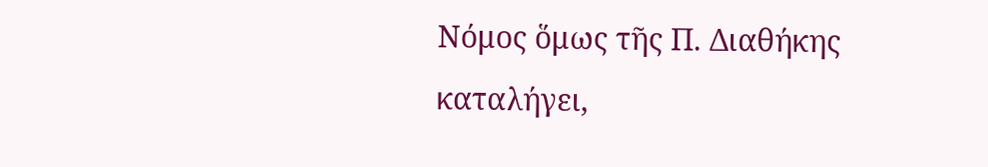Νόμος ὅμως τῆς Π. Διαθήκης καταλήγει,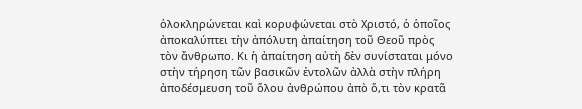ὁλοκληρώνεται καὶ κορυφώνεται στὸ Χριστό, ὁ ὁποῖος ἀποκαλύπτει τὴν ἀπόλυτη ἀπαίτηση τοῦ Θεοῦ πρὸς τὸν ἄνθρωπο. Κι ἡ ἀπαίτηση αὐτὴ δὲν συνίσταται μόνο στὴν τήρηση τῶν βασικῶν ἐντολῶν ἀλλὰ στὴν πλήρη ἀποδέσμευση τοῦ ὅλου ἀνθρώπου ἀπὸ ὅ,τι τὸν κρατᾶ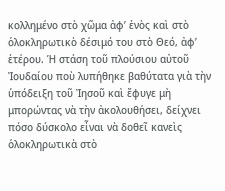κολλημένο στὸ χῶμα ἀφ’ ἑνὸς καὶ στὸ ὁλοκληρωτικὸ δέσιμό του στὸ Θεό, ἀφ’ ἑτέρου. Ἡ στάση τοῦ πλούσιου αὐτοῦ Ἰουδαίου ποὺ λυπήθηκε βαθύτατα γιὰ τὴν ὑπόδειξη τοῦ Ἰησοῦ καὶ ἔφυγε μὴ μπορώντας νὰ τὴν ἀκολουθήσει, δείχνει πόσο δύσκολο εἶναι νὰ δοθεῖ κανεὶς ὁλοκληρωτικὰ στὸ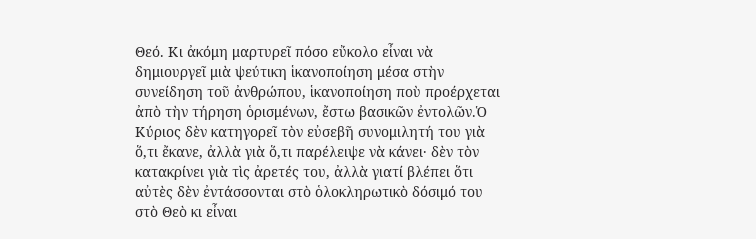Θεό. Κι ἀκόμη μαρτυρεῖ πόσο εὔκολο εἶναι νὰ δημιουργεῖ μιὰ ψεύτικη ἱκανοποίηση μέσα στὴν συνείδηση τοῦ ἀνθρώπου, ἱκανοποίηση ποὺ προέρχεται ἀπὸ τὴν τήρηση ὁρισμένων, ἔστω βασικῶν ἐντολῶν.Ὁ Κύριος δὲν κατηγορεῖ τὸν εὐσεβῆ συνομιλητή του γιὰ ὅ,τι ἔκανε, ἀλλὰ γιὰ ὅ,τι παρέλειψε νὰ κάνει· δὲν τὸν κατακρίνει γιὰ τὶς ἀρετές του, ἀλλὰ γιατί βλέπει ὅτι αὐτὲς δὲν ἐντάσσονται στὸ ὁλοκληρωτικὸ δόσιμό του στὸ Θεὸ κι εἶναι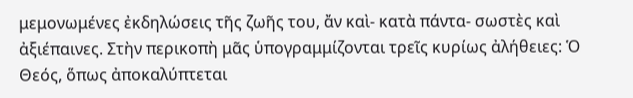μεμονωμένες ἐκδηλώσεις τῆς ζωῆς του, ἄν καὶ- κατὰ πάντα- σωστὲς καὶ ἀξιέπαινες. Στὴν περικοπὴ μᾶς ὑπογραμμίζονται τρεῖς κυρίως ἀλήθειες: Ὁ Θεός, ὅπως ἀποκαλύπτεται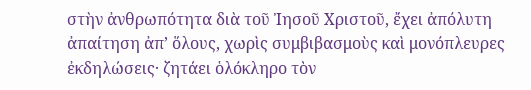στὴν ἀνθρωπότητα διὰ τοῦ Ἰησοῦ Χριστοῦ, ἔχει ἀπόλυτη ἀπαίτηση ἀπ’ ὅλους, χωρὶς συμβιβασμοὺς καὶ μονόπλευρες ἐκδηλώσεις· ζητάει ὁλόκληρο τὸν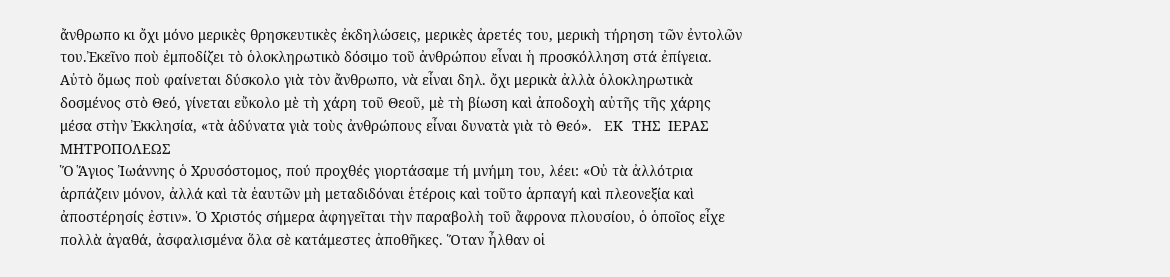ἄνθρωπο κι ὄχι μόνο μερικὲς θρησκευτικὲς ἐκδηλώσεις, μερικὲς ἀρετές του, μερικὴ τήρηση τῶν ἐντολῶν του.Ἐκεῖνο ποὺ ἐμποδίζει τὸ ὁλοκληρωτικὸ δόσιμο τοῦ ἀνθρώπου εἶναι ἡ προσκόλληση στά ἐπίγεια. Αὐτὸ ὅμως ποὺ φαίνεται δύσκολο γιὰ τὸν ἄνθρωπο, νὰ εἶναι δηλ. ὄχι μερικὰ ἀλλὰ ὁλοκληρωτικὰ δοσμένος στὸ Θεό, γίνεται εὔκολο μὲ τὴ χάρη τοῦ Θεοῦ, μὲ τὴ βίωση καὶ ἀποδοχὴ αὐτῆς τῆς χάρης μέσα στὴν Ἐκκλησία, «τὰ ἀδύνατα γιὰ τοὺς ἀνθρώπους εἶναι δυνατὰ γιὰ τὸ Θεό».   ΕΚ  ΤΗΣ  ΙΕΡΑΣ  ΜΗΤΡΟΠΟΛΕΩΣ
Ὅ Ἅγιος Ἰωάννης ὁ Χρυσόστομος, πού προχθές γιορτάσαμε τή μνήμη του, λέει: «Οὐ τὰ ἀλλότρια ἁρπάζειν μόνον, ἀλλά καὶ τὰ ἑαυτῶν μὴ μεταδιδόναι ἑτέροις καὶ τοῦτο ἁρπαγή καὶ πλεονεξία καὶ ἀποστέρησίς ἐστιν». Ὁ Χριστός σήμερα ἀφηγεῖται τὴν παραβολὴ τοῦ ἄφρονα πλουσίου, ὁ ὁποῖος εἶχε πολλὰ ἀγαθά, ἀσφαλισμένα ὅλα σὲ κατάμεστες ἀποθῆκες. Ὅταν ἦλθαν οἱ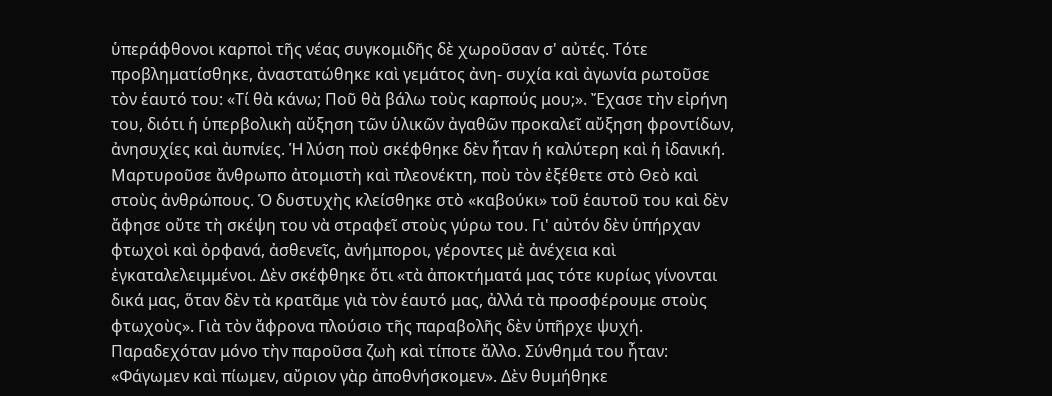ὑπεράφθονοι καρποὶ τῆς νέας συγκομιδῆς δὲ χωροῦσαν σ' αὐτές. Τότε προβληματίσθηκε, ἀναστατώθηκε καὶ γεμάτος ἀνη- συχία καὶ ἀγωνία ρωτοῦσε τὸν ἑαυτό του: «Τί θὰ κάνω; Ποῦ θὰ βάλω τοὺς καρπούς μου;». Ἔχασε τὴν εἰρήνη του, διότι ἡ ὑπερβολικὴ αὔξηση τῶν ὑλικῶν ἀγαθῶν προκαλεῖ αὔξηση φροντίδων, ἀνησυχίες καὶ ἀυπνίες. Ἡ λύση ποὺ σκέφθηκε δὲν ἦταν ἡ καλύτερη καὶ ἡ ἰδανική. Μαρτυροῦσε ἄνθρωπο ἀτομιστὴ καὶ πλεονέκτη, ποὺ τὸν ἐξέθετε στὸ Θεὸ καὶ στοὺς ἀνθρώπους. Ὁ δυστυχὴς κλείσθηκε στὸ «καβούκι» τοῦ ἑαυτοῦ του καὶ δὲν ἄφησε οὔτε τὴ σκέψη του νὰ στραφεῖ στοὺς γύρω του. Γι' αὐτόν δὲν ὑπήρχαν φτωχοὶ καὶ ὀρφανά, ἀσθενεῖς, ἀνήμποροι, γέροντες μὲ ἀνέχεια καὶ ἐγκαταλελειμμένοι. Δὲν σκέφθηκε ὅτι «τὰ ἀποκτήματά μας τότε κυρίως γίνονται δικά μας, ὅταν δὲν τὰ κρατᾶμε γιὰ τὸν ἑαυτό μας, ἀλλά τὰ προσφέρουμε στοὺς φτωχοὺς». Γιὰ τὸν ἄφρονα πλούσιο τῆς παραβολῆς δὲν ὑπῆρχε ψυχή. Παραδεχόταν μόνο τὴν παροῦσα ζωὴ καὶ τίποτε ἄλλο. Σύνθημά του ἦταν: «Φάγωμεν καὶ πίωμεν, αὔριον γὰρ ἀποθνήσκομεν». Δὲν θυμήθηκε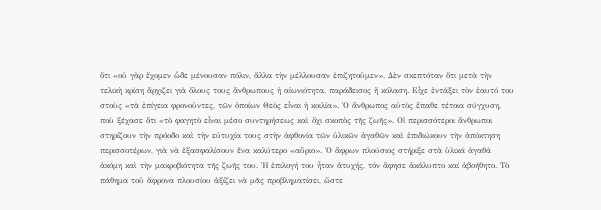ὅτι «οὐ γὰρ ἔχομεν ὧδε μένουσαν πόλιν, ἄλλα τὴν μέλλουσαν ἐπιζητοῦμεν». Δὲν σκεπτόταν ὅτι μετὰ τὴν τελικὴ κρίση ἄρχιζει γιὰ ὅλους τους ἄνθρωπους ἡ αἰωνιότητα, παράδεισος ἤ κόλαση. Εἶχε ἐντάξει τὸν ἑαυτό του στοὺς «τὰ ἐπίγεια φρονοῦντες, τῶν ὁποίων Θεὸς εἶναι ἡ κοιλία». Ὁ ἄνθρωπος αὐτὸς ἔπαθε τέτοια σύγχυση, ποὺ ξέχασε ὅτι «τὸ φαγητὸ εἶναι μέσο συντηρήσεως καὶ ὄχι σκοπὸς τῆς ζωῆς». Οἱ περισσότεροι ἄνθρωποι στηρίζουν τὴν πρόοδο καὶ τὴν εὐτυχία τους στὴν ἀφθονία τῶν ὑλικῶν ἀγαθῶν καὶ ἐπιδιώκουν τὴν ἀπόκτηση περισσοτέρων, γιὰ νὰ ἐξασφαλίσουν ἕνα καλύτερο «αὔριο». Ὁ ἄφρων πλούσιος στήριξε στὰ ὑλικά ἀγαθά ἀκόμη καὶ τὴν μακροβιότητα τῆς ζωῆς του. Ἡ ἐπιλογή του ἦταν ἀτυχής, τόν ἄφησε ἀκάλυπτο καί ἀβοήθητο. Τὸ πάθημα τοῦ ἄφρονα πλουσίου ἀξίζει νὰ μᾶς προβληματίσει, ὥστε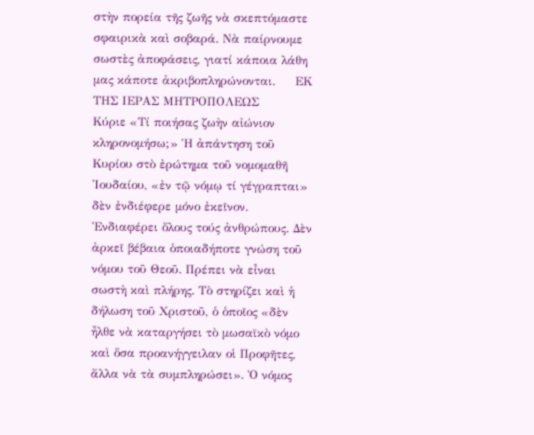στὴν πορεία τῆς ζωῆς νὰ σκεπτόμαστε σφαιρικὰ καὶ σοβαρά. Νὰ παίρνουμε σωστὲς ἀποφάσεις, γιατί κάποια λάθη μας κάποτε ἀκριβοπληρώνονται.     ΕΚ ΤΗΣ ΙΕΡΑΣ ΜΗΤΡΟΠΟΛΕΩΣ
Κύριε «Τί ποιήσας ζωὴν αἰώνιον κληρονομήσω;» Ἡ ἀπάντηση τοῦ Κυρίου στὸ ἐρώτημα τοῦ νομομαθῆ Ἰουδαίου, «ἐν τῷ νόμῳ τί γέγραπται» δὲν ἐνδιέφερε μόνο ἐκεῖνον. Ἐνδιαφέρει ὅλους τούς ἀνθρώπους. Δὲν ἀρκεῖ βέβαια ὁποιαδήποτε γνώση τοῦ νόμου τοῦ Θεοῦ. Πρέπει νὰ εἶναι σωστὴ καὶ πλήρης. Τὸ στηρίζει καὶ ἡ δήλωση τοῦ Χριστοῦ, ὁ ὁποῖος «δὲν ἦλθε νὰ καταργήσει τὸ μωσαϊκὸ νόμο καὶ ὅσα προανήγγειλαν οἱ Προφῆτες, ἄλλα νὰ τὰ συμπληρώσει». Ὁ νόμος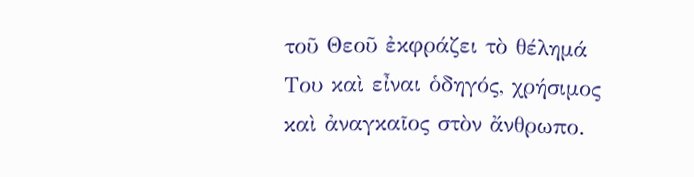τοῦ Θεοῦ ἐκφράζει τὸ θέλημά Του καὶ εἶναι ὁδηγός, χρήσιμος καὶ ἀναγκαῖος στὸν ἄνθρωπο.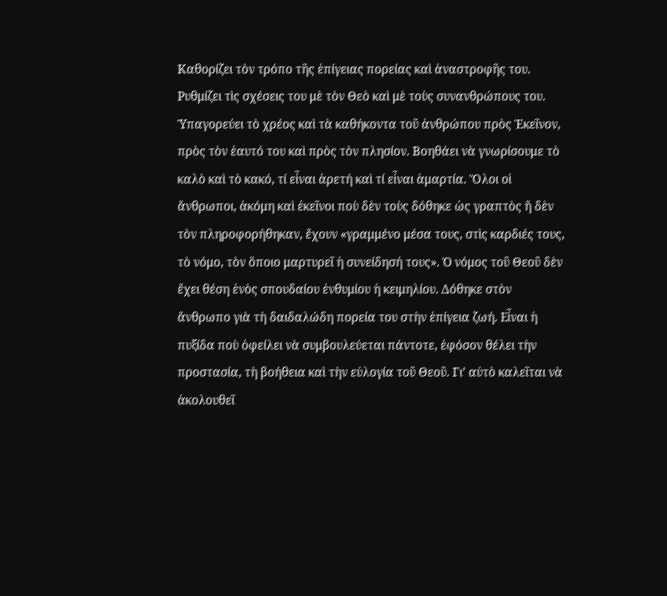Καθορίζει τὸν τρόπο τῆς ἐπίγειας πορείας καὶ ἀναστροφῆς του. Ρυθμίζει τὶς σχέσεις του μὲ τὸν Θεὸ καὶ μὲ τοὺς συνανθρώπους του. Ὑπαγορεύει τὸ χρέος καὶ τὰ καθήκοντα τοῦ ἀνθρώπου πρὸς Ἐκεῖνον, πρὸς τὸν ἑαυτό του καὶ πρὸς τὸν πλησίον. Βοηθάει νὰ γνωρίσουμε τὸ καλὸ καὶ τὸ κακό, τί εἶναι ἀρετή καὶ τί εἶναι ἁμαρτία. Ὅλοι οἱ ἄνθρωποι, ἀκόμη καὶ ἐκεῖνοι ποὺ δὲν τοὺς δόθηκε ὡς γραπτὸς ἤ δὲν τὸν πληροφορήθηκαν, ἔχουν «γραμμένο μέσα τους, στὶς καρδιές τους, τὸ νόμο, τὸν ὅποιο μαρτυρεῖ ἡ συνείδησή τους». Ὁ νόμος τοῦ Θεοῦ δὲν ἔχει θέση ἑνὸς σπουδαίου ἐνθυμίου ἡ κειμηλίου. Δόθηκε στὸν ἄνθρωπο γιὰ τὴ δαιδαλώδη πορεία του στὴν ἐπίγεια ζωή. Εἶναι ἡ πυξίδα ποὺ ὀφείλει νὰ συμβουλεύεται πάντοτε, ἐφόσον θέλει τὴν προστασία, τὴ βοήθεια καὶ τὴν εὐλογία τοῦ Θεοῦ. Γι’ αὐτὸ καλεῖται νὰ ἀκολουθεῖ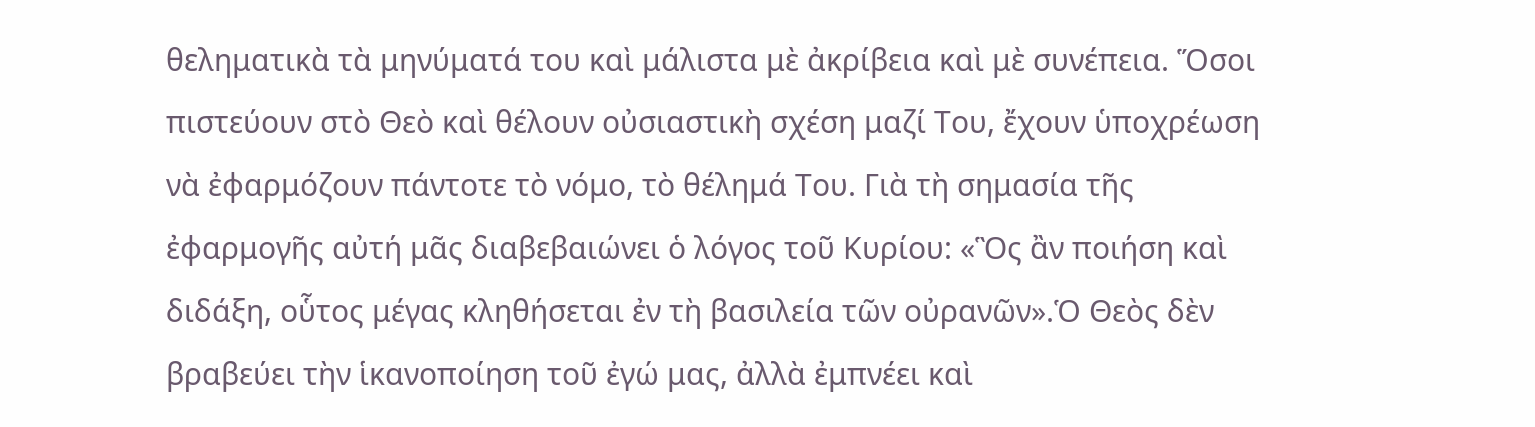θεληματικὰ τὰ μηνύματά του καὶ μάλιστα μὲ ἀκρίβεια καὶ μὲ συνέπεια. Ὅσοι πιστεύουν στὸ Θεὸ καὶ θέλουν οὐσιαστικὴ σχέση μαζί Του, ἔχουν ὑποχρέωση νὰ ἐφαρμόζουν πάντοτε τὸ νόμο, τὸ θέλημά Του. Γιὰ τὴ σημασία τῆς ἐφαρμογῆς αὐτή μᾶς διαβεβαιώνει ὁ λόγος τοῦ Κυρίου: «Ὃς ἂν ποιήση καὶ διδάξη, οὗτος μέγας κληθήσεται ἐν τὴ βασιλεία τῶν οὐρανῶν».Ὁ Θεὸς δὲν βραβεύει τὴν ἱκανοποίηση τοῦ ἐγώ μας, ἀλλὰ ἐμπνέει καὶ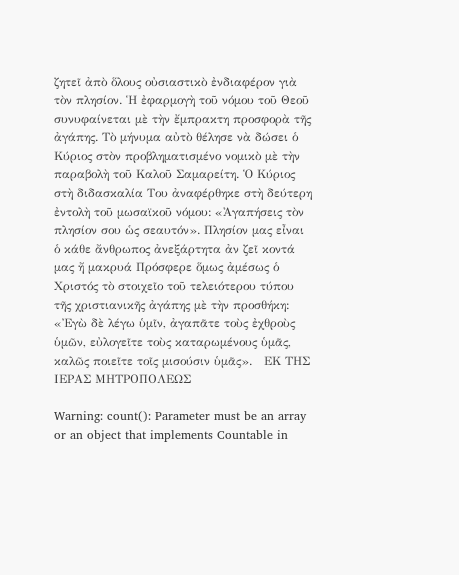ζητεῖ ἀπὸ ὅλους οὐσιαστικὸ ἐνδιαφέρον γιὰ τὸν πλησίον. Ἡ ἐφαρμογὴ τοῦ νόμου τοῦ Θεοῦ συνυφαίνεται μὲ τὴν ἔμπρακτη προσφορὰ τῆς ἀγάπης. Τὸ μήνυμα αὐτὸ θέλησε νὰ δώσει ὁ Κύριος στὸν προβληματισμένο νομικὸ μὲ τὴν παραβολὴ τοῦ Καλοῦ Σαμαρείτη. Ὁ Κύριος στὴ διδασκαλία Του ἀναφέρθηκε στὴ δεύτερη ἐντολὴ τοῦ μωσαϊκοῦ νόμου: «Ἀγαπήσεις τὸν πλησίον σου ὡς σεαυτόν». Πλησίον μας εἶναι ὁ κάθε ἄνθρωπος ἀνεξάρτητα ἀν ζεῖ κοντά μας ἤ μακρυά Πρόσφερε ὅμως ἀμέσως ὁ Χριστός τὸ στοιχεῖο τοῦ τελειότερου τύπου τῆς χριστιανικῆς ἀγάπης μὲ τὴν προσθήκη: «Ἐγὼ δὲ λέγω ὑμῖν, ἀγαπᾶτε τοὺς ἐχθροὺς ὑμῶν, εὐλογεῖτε τοὺς καταρωμένους ὑμᾶς, καλῶς ποιεῖτε τοῖς μισούσιν ὑμᾶς».   ΕΚ ΤΗΣ ΙΕΡΑΣ ΜΗΤΡΟΠΟΛΕΩΣ

Warning: count(): Parameter must be an array or an object that implements Countable in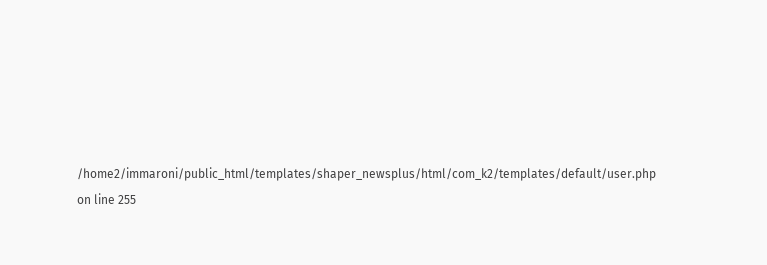/home2/immaroni/public_html/templates/shaper_newsplus/html/com_k2/templates/default/user.php on line 255